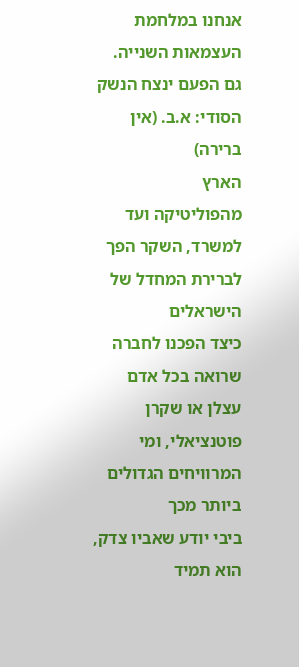אנחנו במלחמת העצמאות השנייה. גם הפעם ינצח הנשק הסודי: א.ב. (אין ברירה)
הארץ
מהפוליטיקה ועד למשרד, השקר הפך לברירת המחדל של הישראלים
כיצד הפכנו לחברה שרואה בכל אדם עצלן או שקרן פוטנציאלי, ומי המרוויחים הגדולים ביותר מכך
ביבי יודע שאביו צדק, הוא תמיד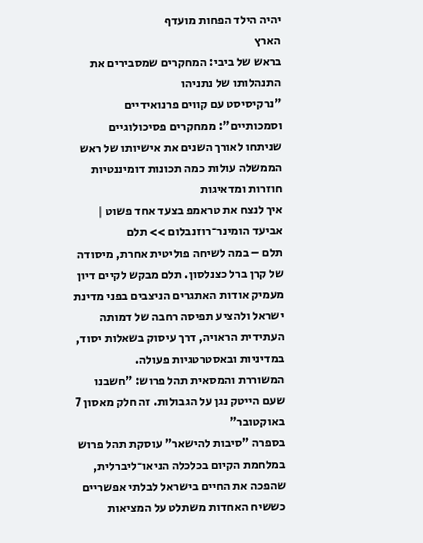יהיה הילד הפחות מועדף
הארץ
בראש של ביבי: המחקרים שמסבירים את התנהלותו של נתניהו
"נרקיסיסט עם קווים פרנואידיים וסמכותיים": ממחקרים פסיכולוגיים שניתחו לאורך השנים את אישיותו של ראש הממשלה עולות כמה תכונות דומיננטיות חוזרות ומדאיגות
איך לנצח את טראמפ בצעד אחד פשוט | אביעד הומינר־רוזנבלום >> תלם
תלם – במה לשיחה פוליטית אחרת, מיסודה של קרן ברל כצנלסון. תלם מבקש לקיים דיון מעמיק אודות האתגרים הניצבים בפני מדינת ישראל ולהציע תפיסה רחבה של דמותה העתידית הראויה, דרך עיסוק בשאלות יסוד, במדיניות ובאסטרטגיות פעולה.
המשוררת והמסאית תהל פרוש: "חשבנו שעם הייטק נגן על הגבולות. זה חלק מאסון 7 באוקטובר"
בספרה "סיבות להישאר" עוסקת תהל פרוש במלחמת הקיום בכלכלה הניאו־ליברלית, שהפכה את החיים בישראל לבלתי אפשריים
כששיח האחדות משתלט על המציאות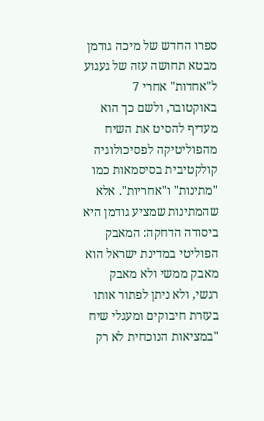ספרו החדש של מיכה גודמן מבטא תחושה עזה של געגוע ל"אחדות" אחרי 7 באוקטובר, ולשם כך הוא מעדיף להסיט את השיח מהפוליטיקה לפסיכולוגיה קולקטיבית בסיסמאות כמו "מתינות" ו"אחריות". אלא שהמתינות שמציע גודמן היא ביסודה הדחקה: המאבק הפוליטי במדינת ישראל הוא מאבק ממשי ולא מאבק רגשי, ולא ניתן לפתור אותו בעזרת חיבוקים ומעגלי שיח
"במציאות הנוכחית לא רק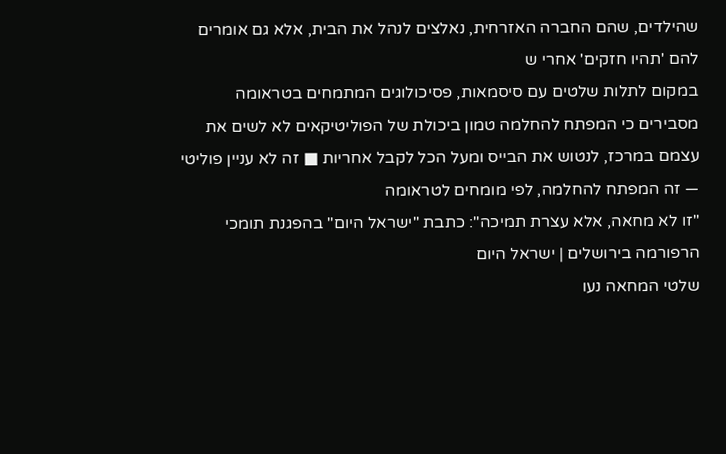שהילדים, שהם החברה האזרחית, נאלצים לנהל את הבית, אלא גם אומרים להם 'תהיו חזקים' אחרי ש
במקום לתלות שלטים עם סיסמאות, פסיכולוגים המתמחים בטראומה מסבירים כי המפתח להחלמה טמון ביכולת של הפוליטיקאים לא לשים את עצמם במרכז, לנטוש את הבייס ומעל הכל לקבל אחריות ■ זה לא עניין פוליטי — זה המפתח להחלמה, לפי מומחים לטראומה
"זו לא מחאה, אלא עצרת תמיכה": כתבת "ישראל היום" בהפגנת תומכי הרפורמה בירושלים | ישראל היום
שלטי המחאה נעו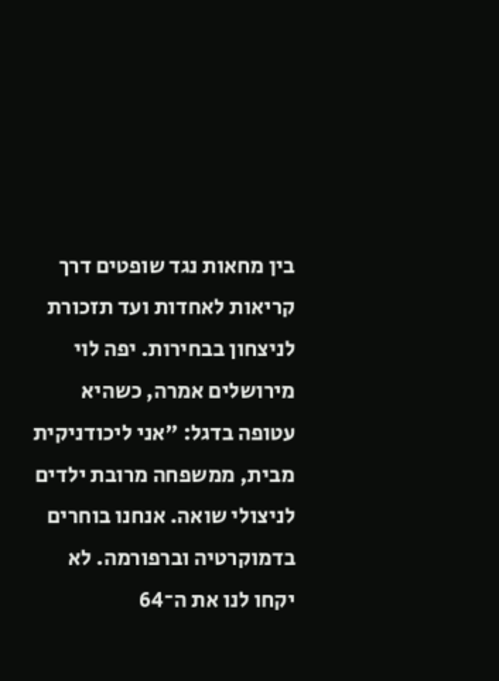בין מחאות נגד שופטים דרך קריאות לאחדות ועד תזכורת לניצחון בבחירות. יפה לוי מירושלים אמרה, כשהיא עטופה בדגל: "אני ליכודניקית מבית, ממשפחה מרובת ילדים לניצולי שואה. אנחנו בוחרים בדמוקרטיה וברפורמה. לא יקחו לנו את ה־64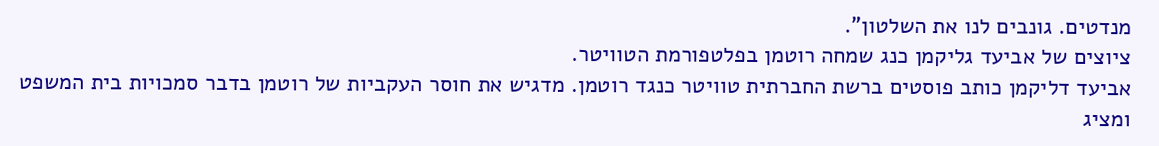מנדטים. גונבים לנו את השלטון".
ציוצים של אביעד גליקמן כנג שמחה רוטמן בפלטפורמת הטוויטר.
אביעד דליקמן כותב פוסטים ברשת החברתית טוויטר כנגד רוטמן. מדגיש את חוסר העקביות של רוטמן בדבר סמכויות בית המשפט ומציג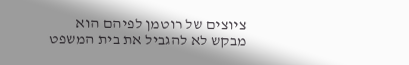ציוצים של רוטמן לפיהם הוא מבקש לא להגביל את בית המשפט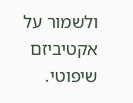ולשמור על אקטיביזם שיפוטי.